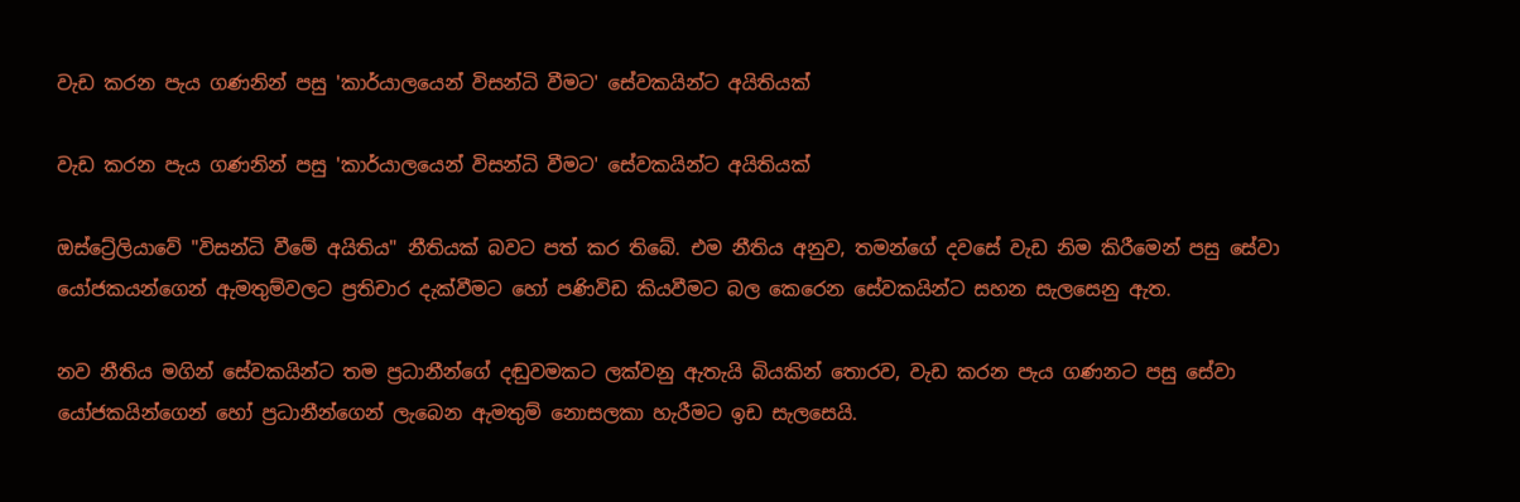වැඩ කරන පැය ගණනින් පසු 'කාර්යාලයෙන් විසන්ධි වීමට' සේවකයින්ට අයිතියක්

වැඩ කරන පැය ගණනින් පසු 'කාර්යාලයෙන් විසන්ධි වීමට' සේවකයින්ට අයිතියක්

ඔස්ට්‍රේලියාවේ "විසන්ධි වීමේ අයිතිය" නීතියක් බවට පත් කර තිබේ. එම නීතිය අනුව, තමන්ගේ දවසේ වැඩ නිම කිරීමෙන් පසු සේවා යෝජකයන්ගෙන් ඇමතුම්වලට ප්‍රතිචාර දැක්වීමට හෝ පණිවිඩ කියවීමට බල කෙරෙන සේවකයින්ට සහන සැලසෙනු ඇත.

නව නීතිය මගින් සේවකයින්ට තම ප්‍රධානීන්ගේ දඬුවමකට ලක්වනු ඇතැයි බියකින් තොරව, වැඩ කරන පැය ගණනට පසු සේවා යෝජකයින්ගෙන් හෝ ප්‍රධානීන්ගෙන් ලැබෙන ඇමතුම් නොසලකා හැරීමට ඉඩ සැලසෙයි.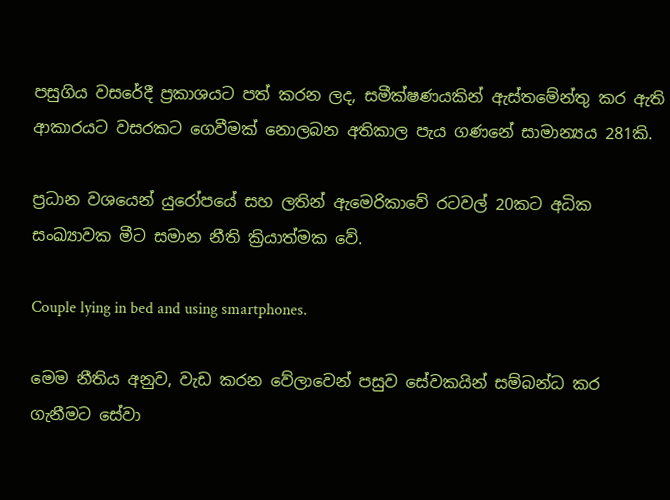පසුගිය වසරේදී ප්‍රකාශයට පත් කරන ලද, සමීක්ෂණයකින් ඇස්තමේන්තු කර ඇති ආකාරයට වසරකට ගෙවීමක් නොලබන අතිකාල පැය ගණනේ සාමාන්‍යය 281කි.

ප්‍රධාන වශයෙන් යුරෝපයේ සහ ලතින් ඇමෙරිකාවේ රටවල් 20කට අධික සංඛ්‍යාවක මීට සමාන නීති ක්‍රියාත්මක වේ.

Couple lying in bed and using smartphones.

මෙම නීතිය අනුව, වැඩ කරන වේලාවෙන් පසුව සේවකයින් සම්බන්ධ කර ගැනීමට සේවා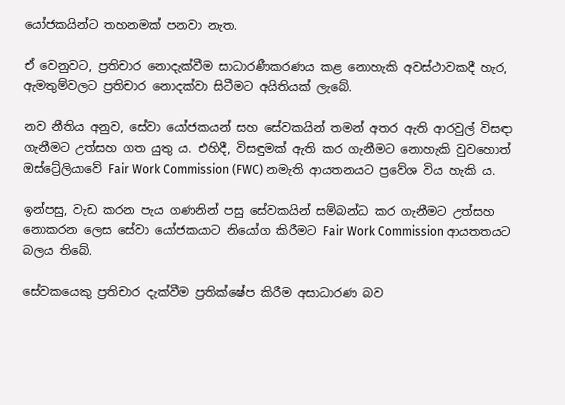යෝජකයින්ට තහනමක් පනවා නැත.

ඒ වෙනුවට, ප්‍රතිචාර නොදැක්වීම සාධාරණීකරණය කළ නොහැකි අවස්ථාවකදී හැර, ඇමතුම්වලට ප්‍රතිචාර නොදක්වා සිටීමට අයිතියක් ලැබේ.

නව නීතිය අනුව, සේවා යෝජකයන් සහ සේවකයින් තමන් අතර ඇති ආරවුල් විසඳා ගැනීමට උත්සහ ගත යුතු ය. එහිදී, විසඳුමක් ඇති කර ගැනීමට නොහැකි වුවහොත් ඔස්ට්‍රේලියාවේ Fair Work Commission (FWC) නමැති ආයතනයට ප්‍රවේශ විය හැකි ය.

ඉන්පසු, වැඩ කරන පැය ගණනින් පසු සේවකයින් සම්බන්ධ කර ගැනීමට උත්සහ නොකරන ලෙස සේවා යෝජකයාට නියෝග කිරීමට Fair Work Commission ආයතතයට බලය තිබේ.

සේවකයෙකු ප්‍රතිචාර දැක්වීම ප්‍රතික්ෂේප කිරීම අසාධාරණ බව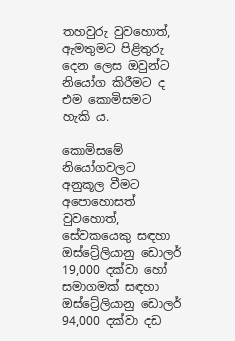තහවුරු වුවහොත්, ඇමතුමට පිළිතුරු දෙන ලෙස ඔවුන්ට නියෝග කිරීමට ද එම කොමිසමට හැකි ය.

කොමිසමේ නියෝගවලට අනුකූල වීමට අපොහොසත් වුවහොත්, සේවකයෙකු සඳහා ඔස්ට්‍රේලියානු ඩොලර් 19,000 දක්වා හෝ සමාගමක් සඳහා ඔස්ට්‍රේලියානු ඩොලර් 94,000 දක්වා දඩ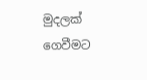මුදලක් ගෙවීමට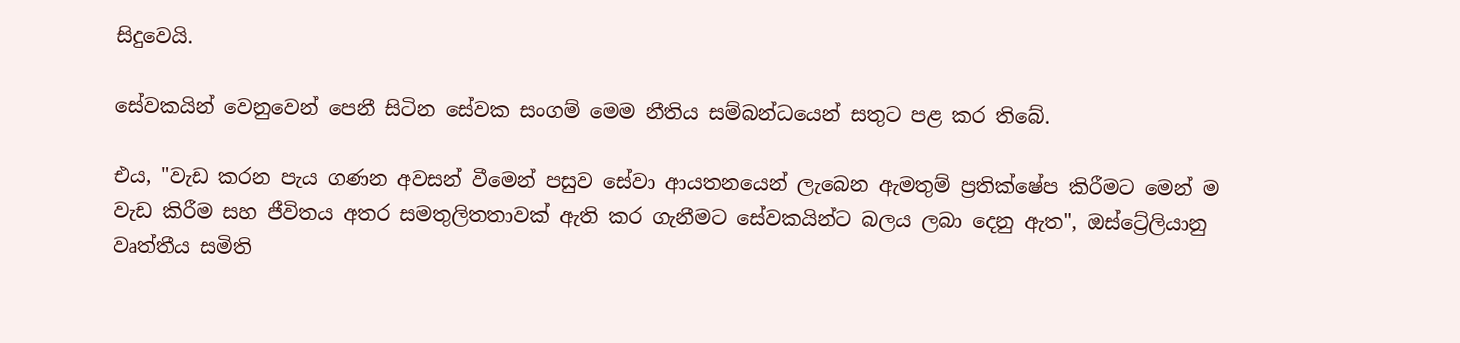සිදුවෙයි.

සේවකයින් වෙනුවෙන් පෙනී සිටින සේවක සංගම් මෙම නීතිය සම්බන්ධයෙන් සතුට පළ කර තිබේ.

එය, "වැඩ කරන පැය ගණන අවසන් වීමෙන් පසුව සේවා ආයතනයෙන් ලැබෙන ඇමතුම් ප්‍රතික්ෂේප කිරීමට මෙන් ම වැඩ කිරීම සහ ජීවිතය අතර සමතුලිතතාවක් ඇති කර ගැනීමට සේවකයින්ට බලය ලබා දෙනු ඇත", ඔස්ට්‍රේලියානු වෘත්තීය සමිති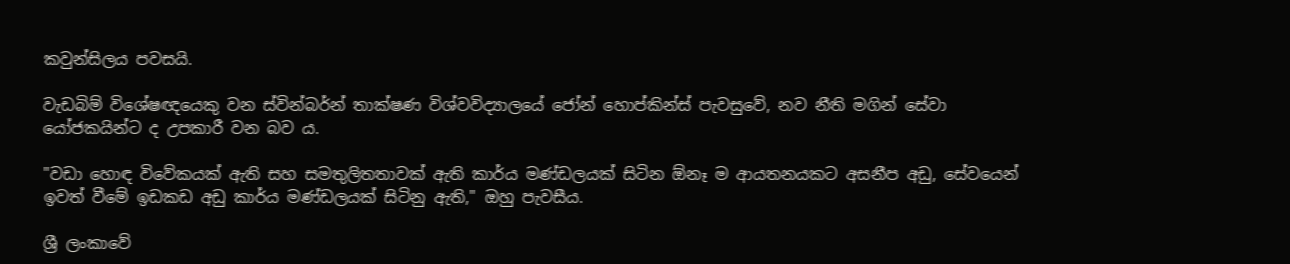කවුන්සිලය පවසයි.

වැඩබිම් විශේෂඥයෙකු වන ස්වින්බර්න් තාක්ෂණ විශ්වවිද්‍යාලයේ ජෝන් හොප්කින්ස් පැවසුවේ, නව නීති මගින් සේවා යෝජකයින්ට ද උපකාරී වන බව ය.

"වඩා හොඳ විවේකයක් ඇති සහ සමතුලිතතාවක් ඇති කාර්ය මණ්ඩලයක් සිටින ඕනෑ ම ආයතනයකට අසනීප අඩු, සේවයෙන් ඉවත් වීමේ ඉඩකඩ අඩු කාර්ය මණ්ඩලයක් සිටිනු ඇති," ඔහු පැවසීය.

ශ්‍රී ලංකාවේ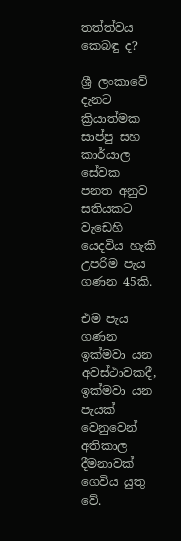තත්ත්වය කෙබඳු ද?

ශ්‍රී ලංකාවේ දැනට ක්‍රියාත්මක සාප්පු සහ කාර්යාල සේවක පනත අනුව සතියකට වැඩෙහි යෙදවිය හැකි උපරිම පැය ගණන 45කි.

එම පැය ගණන ඉක්මවා යන අවස්ථාවකදී, ඉක්මවා යන පැයක් වෙනුවෙන් අතිකාල දීමනාවක් ගෙවිය යුතු වේ.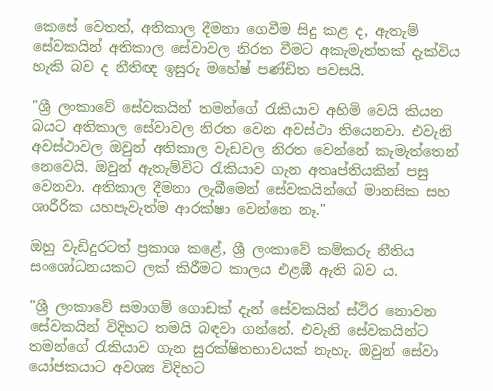කෙසේ වෙතත්, අතිකාල දීමනා ගෙවීම සිදු කළ ද, ඇතැම් සේවකයින් අතිකාල සේවාවල නිරත වීමට අකැමැත්තක් දැක්විය හැකි බව ද නීතිඥ ඉසුරු මහේෂ් පණ්ඩිත පවසයි.

"ශ්‍රී ලංකාවේ සේවකයින් තමන්ගේ රැකියාව අහිමි වෙයි කියන බයට අතිකාල සේවාවල නිරත වෙන අවස්ථා තියෙනවා. එවැනි අවස්ථාවල ඔවුන් අතිකාල වැඩවල නිරත වෙන්නේ කැමැත්තෙන් නෙවෙයි. ඔවුන් ඇතැම්විට රැකියාව ගැන අතෘප්තියකින් පසු වෙනවා. අතිකාල දීමනා ලැබීමෙන් සේවකයින්ගේ මානසික සහ ශාරීරික යහපැවැත්ම ආරක්ෂා වෙන්නෙ නෑ."

ඔහු වැඩිදුරටත් ප්‍රකාශ කළේ, ශ්‍රී ලංකාවේ කම්කරු නීතිය සංශෝධනයකට ලක් කිරීමට කාලය එළඹී ඇති බව ය.

"ශ්‍රී ලංකාවේ සමාගම් ගොඩක් දැන් සේවකයින් ස්ථිර නොවන සේවකයින් විදිහට තමයි බඳවා ගන්නේ. එවැනි සේවකයින්ට තමන්ගේ රැකියාව ගැන සුරක්ෂිතභාවයක් නැහැ. ඔවුන් සේවා යෝජකයාට අවශ්‍ය විදිහට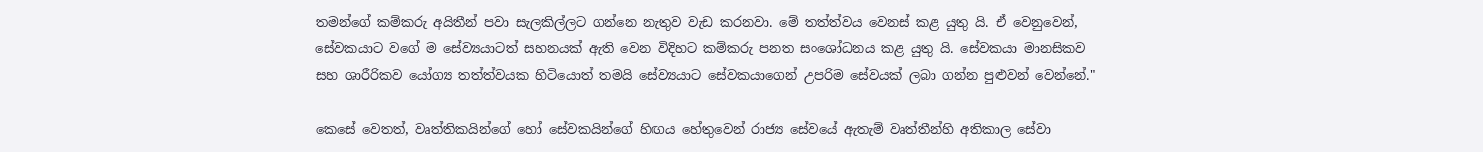තමන්ගේ කම්කරු අයිතීන් පවා සැලකිල්ලට ගන්නෙ නැතුව වැඩ කරනවා. මේ තත්ත්වය වෙනස් කළ යුතු යි. ඒ වෙනුවෙන්, සේවකයාට වගේ ම සේව්‍යයාටත් සහනයක් ඇති වෙන විදිහට කම්කරු පනත සංශෝධනය කළ යුතු යි. සේවකයා මානසිකව සහ ශාරීරිකව යෝග්‍ය තත්ත්වයක හිටියොත් තමයි සේව්‍යයාට සේවකයාගෙන් උපරිම සේවයක් ලබා ගන්න පුළුවන් වෙන්නේ."

කෙසේ වෙතත්, වෘත්තිකයින්ගේ හෝ සේවකයින්ගේ හිඟය හේතුවෙන් රාජ්‍ය සේවයේ ඇතැම් වෘත්තීන්හි අතිකාල සේවා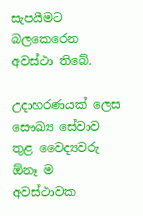සැපයීමට බලකෙරෙන අවස්ථා තිබේ.

උදාහරණයක් ලෙස සෞඛ්‍ය සේවාව තුළ වෛද්‍යවරු ඕනෑ ම අවස්ථාවක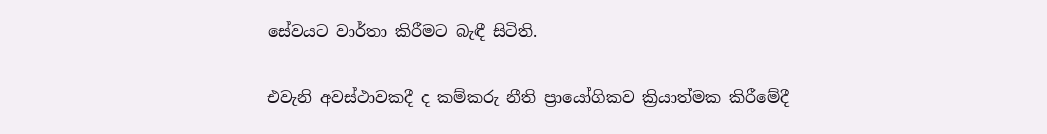සේවයට වාර්තා කිරීමට බැඳී සිටිති.

එවැනි අවස්ථාවකදී ද කම්කරු නීති ප්‍රායෝගිකව ක්‍රියාත්මක කිරීමේදී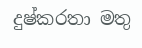දුෂ්කරතා මතු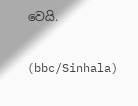වෙයි.

(bbc/Sinhala)